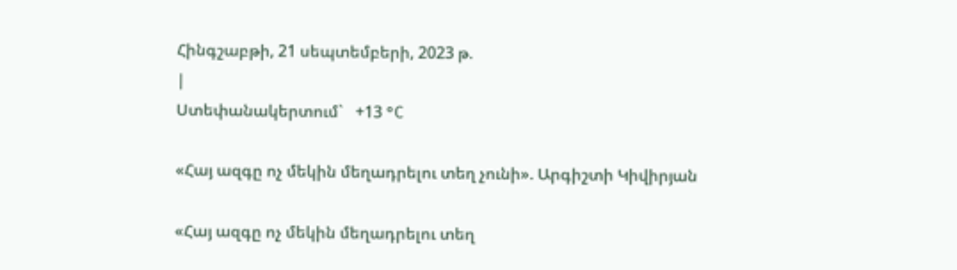Հինգշաբթի, 21 սեպտեմբերի, 2023 թ.
|
Ստեփանակերտում`   +13 °C

«Հայ ազգը ոչ մեկին մեղադրելու տեղ չունի». Արգիշտի Կիվիրյան

«Հայ ազգը ոչ մեկին մեղադրելու տեղ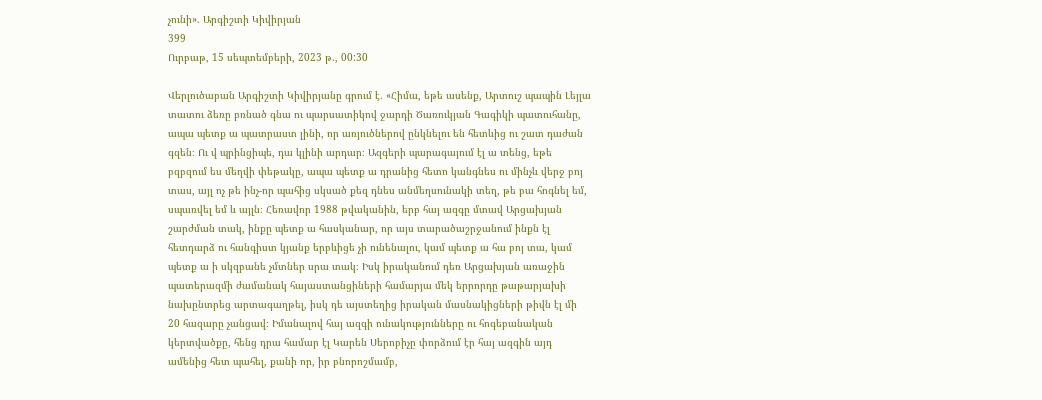չունի». Արգիշտի Կիվիրյան
399
Ուրբաթ, 15 սեպտեմբերի, 2023 թ., 00:30

Վերլուծաբան Արգիշտի Կիվիրյանը գրում է. «Հիմա, եթե ասենք, Արտուշ պապին Լեյլա տատու ձեռը բռնած գնա ու պարսատիկով ջարդի Ծառուկյան Գագիկի պատուհանը, ապա պետք ա պատրաստ լինի, որ առյուծներով ընկնելու են հետևից ու շատ դաժան գզեն։ Ու վ պրինցիպե, դա կլինի արդար։ Ազգերի պարագայում էլ ա տենց, եթե բզբզում ես մեղվի փեթակը, ապա պետք ա դրանից հետո կանգնես ու մինչև վերջ բոյ տաս, այլ ոչ թե ինչ-որ պահից սկսած քեզ դնես անմեղսունակի տեղ, թե բա հոգնել եմ, սպառվել եմ և այլն։ Հեռավոր 1988 թվականին, երբ հայ ազգը մտավ Արցախյան շարժման տակ, ինքը պետք ա հասկանար, որ այս տարածաշրջանում ինքն էլ հետդարձ ու հանգիստ կյանք երբևիցե չի ունենալու, կամ պետք ա հա բոյ տա, կամ պետք ա ի սկզբանե չմտներ սրա տակ։ Իսկ իրականում դեռ Արցախյան առաջին պատերազմի ժամանակ հայաստանցիների համարյա մեկ երրորդը թաթարյախի նախընտրեց արտագաղթել, իսկ դե այստեղից իրական մասնակիցների թիվն էլ մի 20 հազարը չանցավ։ Իմանալով հայ ազգի ունակությունները ու հոգեբանական կերտվածքը, հենց դրա համար էլ Կարեն Սերոբիչը փորձում էր հայ ազգին այդ ամենից հետ պահել, քանի որ, իր բնորոշմամբ,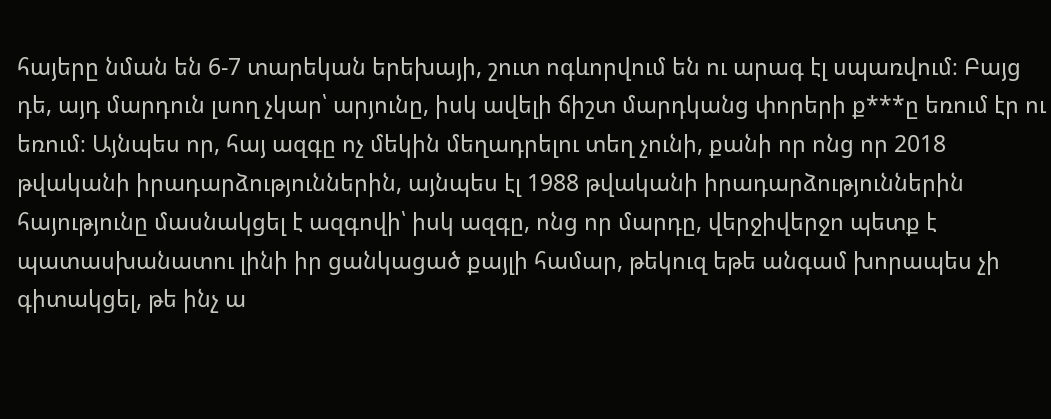հայերը նման են 6-7 տարեկան երեխայի, շուտ ոգևորվում են ու արագ էլ սպառվում։ Բայց դե, այդ մարդուն լսող չկար՝ արյունը, իսկ ավելի ճիշտ մարդկանց փորերի ք***ը եռում էր ու եռում։ Այնպես որ, հայ ազգը ոչ մեկին մեղադրելու տեղ չունի, քանի որ ոնց որ 2018 թվականի իրադարձություններին, այնպես էլ 1988 թվականի իրադարձություններին հայությունը մասնակցել է ազգովի՝ իսկ ազգը, ոնց որ մարդը, վերջիվերջո պետք է պատասխանատու լինի իր ցանկացած քայլի համար, թեկուզ եթե անգամ խորապես չի գիտակցել, թե ինչ ա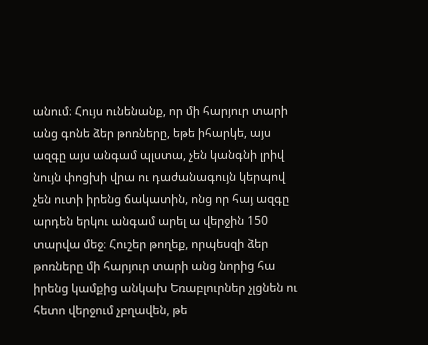անում։ Հույս ունենանք, որ մի հարյուր տարի անց գոնե ձեր թոռները, եթե իհարկե, այս ազգը այս անգամ պլստա, չեն կանգնի լրիվ նույն փոցխի վրա ու դաժանագույն կերպով չեն ուտի իրենց ճակատին, ոնց որ հայ ազգը արդեն երկու անգամ արել ա վերջին 150 տարվա մեջ։ Հուշեր թողեք, որպեսզի ձեր թոռները մի հարյուր տարի անց նորից հա իրենց կամքից անկախ Եռաբլուրներ չլցնեն ու հետո վերջում չբղավեն, թե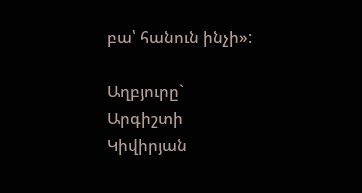բա՝ հանուն ինչի»:

Աղբյուրը`   Արգիշտի Կիվիրյան